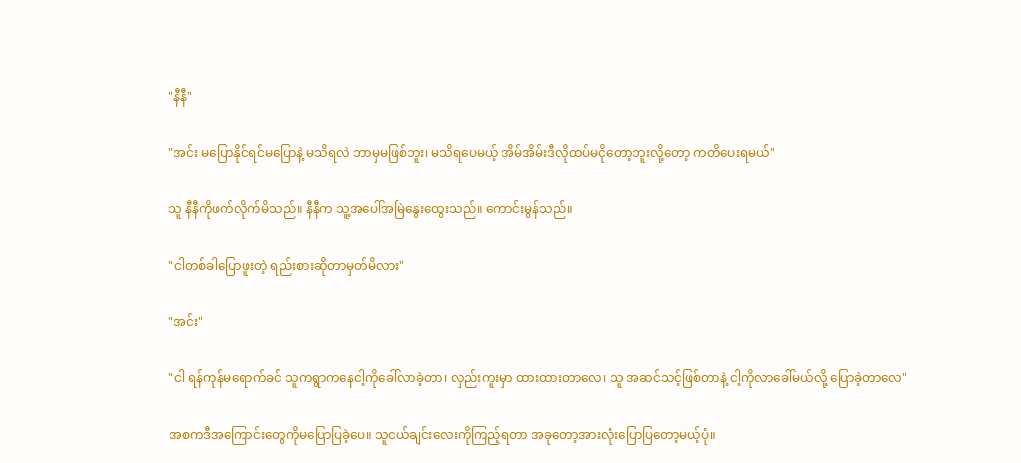"နီနီ"

"အင်း မပြောနိုင်ရင်မပြောနဲ့ မသိရလဲ ဘာမှမဖြစ်ဘူး၊ မသိရပေမယ့် အိမ်အိမ်းဒီလိုထပ်မငိုတော့ဘူးလို့တော့ ကတိပေးရမယ်"

သူ နီနီကိုဖက်လိုက်မိသည်။ နီနီက သူ့အပေါ်အမြဲနွေးထွေးသည်။ ကောင်းမွန်သည်။

"ငါတစ်ခါပြောဖူးတဲ့ ရည်းစားဆိုတာမှတ်မိလား"

"အင်း"

"ငါ ရန်ကုန်မရောက်ခင် သူကရွာကနေငါ့ကိုခေါ်လာခဲ့တာ၊ လှည်းကူးမှာ ထားထားတာလေ၊ သူ အဆင်သင့်ဖြစ်တာနဲ့ ငါ့ကိုလာခေါ်မယ်လို့ ပြောခဲ့တာလေ"

အစကဒီအကြောင်းတွေကိုမပြောပြခဲ့ပေ။ သူငယ်ချင်းလေးကိုကြည့်ရတာ အခုတော့အားလုံးပြောပြတော့မယ့်ပုံ။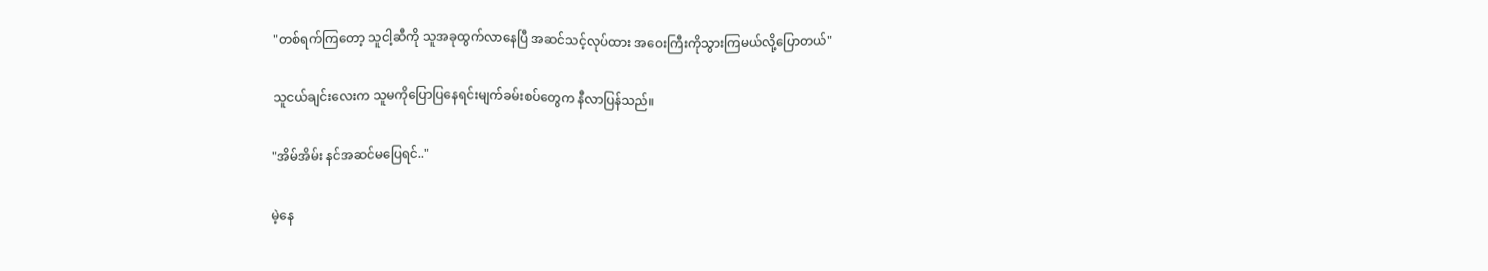"တစ်ရက်ကြတော့ သူငါ့ဆီကို သူအခုထွက်လာနေပြီ အဆင်သင့်လုပ်ထား အဝေးကြီးကိုသွားကြမယ်လို့ပြောတယ်"

သူငယ်ချင်းလေးက သူမကိုပြောပြနေရင်းမျက်ခမ်းစပ်တွေက နီလာပြန်သည်။

"အိမ်အိမ်း နင်အဆင်မပြေရင်.."

မဲ့နေ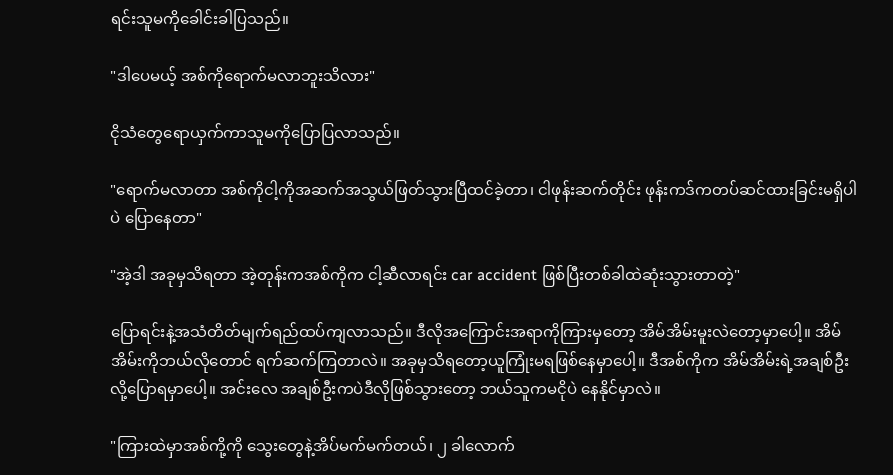ရင်းသူမကိုခေါင်းခါပြသည်။

"ဒါပေမယ့် အစ်ကိုရောက်မလာဘူးသိလား"

ငိုသံတွေရောယှက်ကာသူမကိုပြောပြလာသည်။

"ရောက်မလာတာ အစ်ကိုငါ့ကိုအဆက်အသွယ်ဖြတ်သွားပြီထင်ခဲ့တာ၊ ငါဖုန်းဆက်တိုင်း ဖုန်းကဒ်ကတပ်ဆင်ထားခြင်းမရှိပါပဲ ပြောနေတာ"

"အဲ့ဒါ အခုမှသိရတာ အဲ့တုန်းကအစ်ကိုက ငါ့ဆီလာရင်း car accident ဖြစ်ပြီးတစ်ခါထဲဆုံးသွားတာတဲ့"

ပြောရင်းနဲ့အသံတိတ်မျက်ရည်ထပ်ကျလာသည်။ ဒီလိုအကြောင်းအရာကိုကြားမှတော့ အိမ်အိမ်းမူးလဲတော့မှာပေါ့။ အိမ်အိမ်းကိုဘယ်လိုတောင် ရက်ဆက်ကြတာလဲ။ အခုမှသိရတော့ယူကြုံးမရဖြစ်နေမှာပေါ့။ ဒီအစ်ကိုက အိမ်အိမ်းရဲ့အချစ်ဦးလို့ပြောရမှာပေါ့။ အင်းလေ အချစ်ဦးကပဲဒီလိုဖြစ်သွားတော့ ဘယ်သူကမငိုပဲ နေနိုင်မှာလဲ။

"ကြားထဲမှာအစ်ကို့ကို သွေးတွေနဲ့အိပ်မက်မက်တယ်၊ ၂ ခါလောက်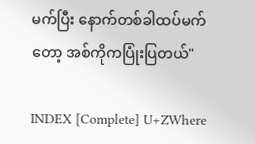မက်ပြီး နောက်တစ်ခါထပ်မက်တော့ အစ်ကိုကပြုံးပြတယ်"

INDEX [Complete] U+ZWhere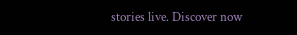stories live. Discover now